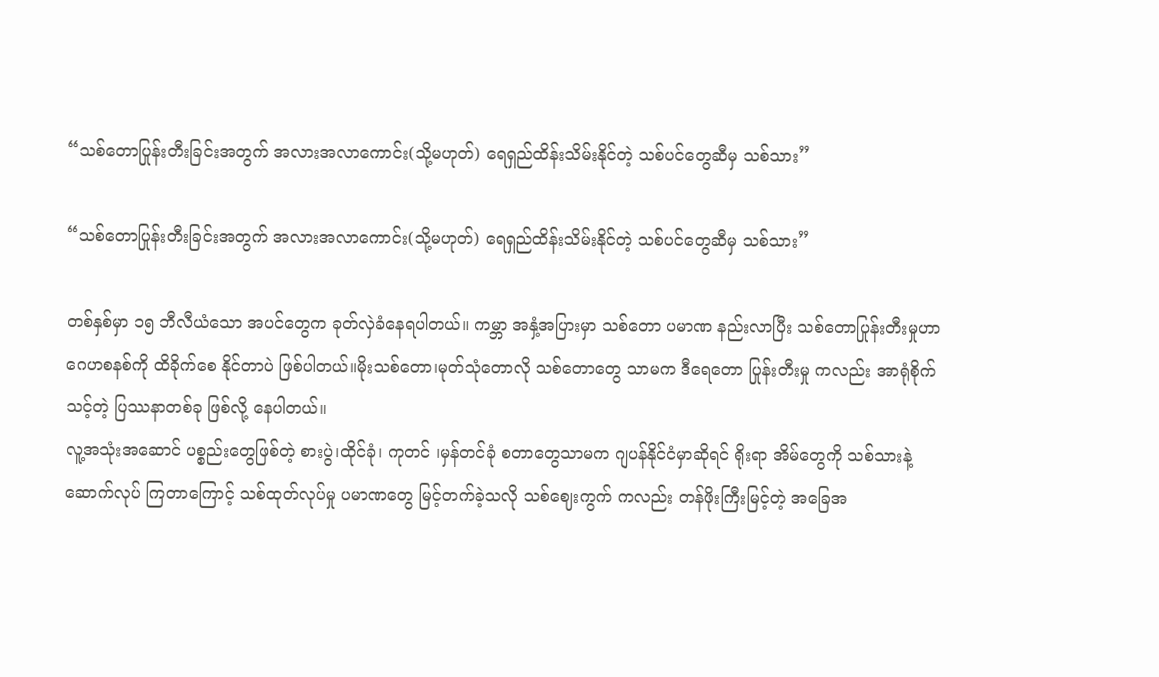“သစ်တောပြုန်းတီးခြင်းအတွက် အလားအလာကောင်း(သို့မဟုတ်) ရေရှည်ထိန်းသိမ်းနိုင်တဲ့ သစ်ပင်တွေဆီမှ သစ်သား”

“သစ်တောပြုန်းတီးခြင်းအတွက် အလားအလာကောင်း(သို့မဟုတ်) ရေရှည်ထိန်းသိမ်းနိုင်တဲ့ သစ်ပင်တွေဆီမှ သစ်သား”

တစ်နှစ်မှာ ၁၅ ဘီလီယံသော အပင်တွေက ခုတ်လှဲခံနေရပါတယ်။ ကမ္ဘာ အနှံ့အပြားမှာ သစ်တော ပမာဏ နည်းလာပြီး သစ်တောပြုန်းတီးမှုဟာ ဂေဟစနစ်ကို ထိခိုက်စေ နိုင်တာပဲ ဖြစ်ပါတယ်။မိုးသစ်တော၊မုတ်သုံတောလို သစ်တောတွေ သာမက ဒီရေတော ပြုန်းတီးမှု ကလည်း အာရုံစိုက်သင့်တဲ့ ပြဿနာတစ်ခု ဖြစ်လို့ နေပါတယ်။
လူ့အသုံးအဆောင် ပစ္စည်းတွေဖြစ်တဲ့ စားပွဲ၊ထိုင်ခုံ၊ ကုတင် ၊မှန်တင်ခုံ စတာတွေသာမက ဂျပန်နိုင်ငံမှာဆိုရင် ရိုးရာ အိမ်တွေကို သစ်သားနဲ့ ဆောက်လုပ် ကြတာကြောင့် သစ်ထုတ်လုပ်မှု ပမာဏတွေ မြင့်တက်ခဲ့သလို သစ်ဈေးကွက် ကလည်း တန်ဖိုးကြီးမြင့်တဲ့ အခြေအ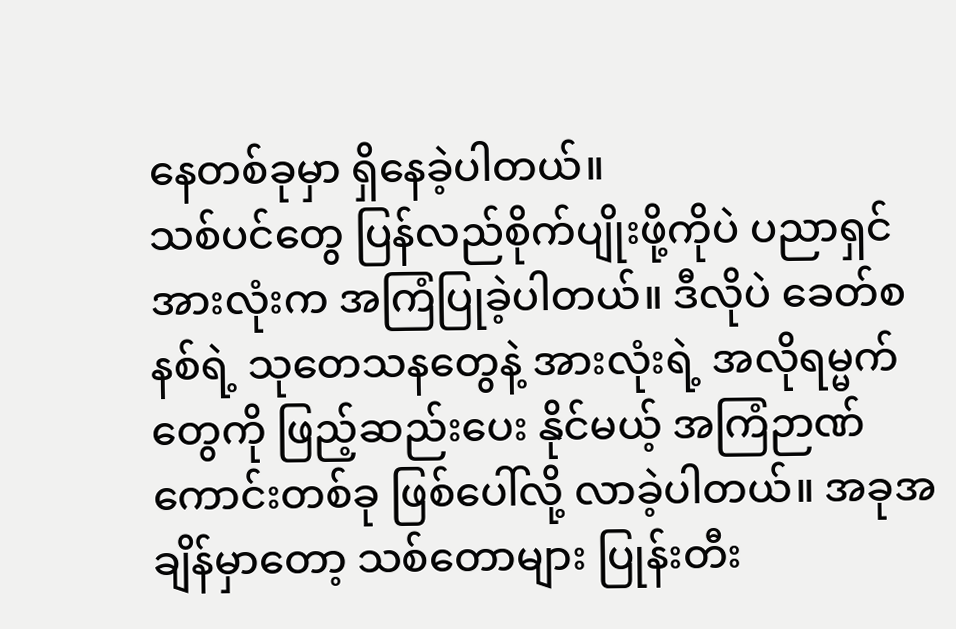နေတစ်ခုမှာ ရှိနေခဲ့ပါတယ်။
သစ်ပင်တွေ ပြန်လည်စိုက်ပျိုးဖို့ကိုပဲ ပညာရှင်အားလုံးက အကြံပြုခဲ့ပါတယ်။ ဒီလိုပဲ ခေတ်စနစ်ရဲ့ သုတေသနတွေနဲ့ အားလုံးရဲ့ အလိုရမ္မက်တွေကို ဖြည့်ဆည်းပေး နိုင်မယ့် အကြံဉာဏ် ကောင်းတစ်ခု ဖြစ်ပေါ်လို့ လာခဲ့ပါတယ်။ အခုအချိန်မှာတော့ သစ်တောများ ပြုန်းတီး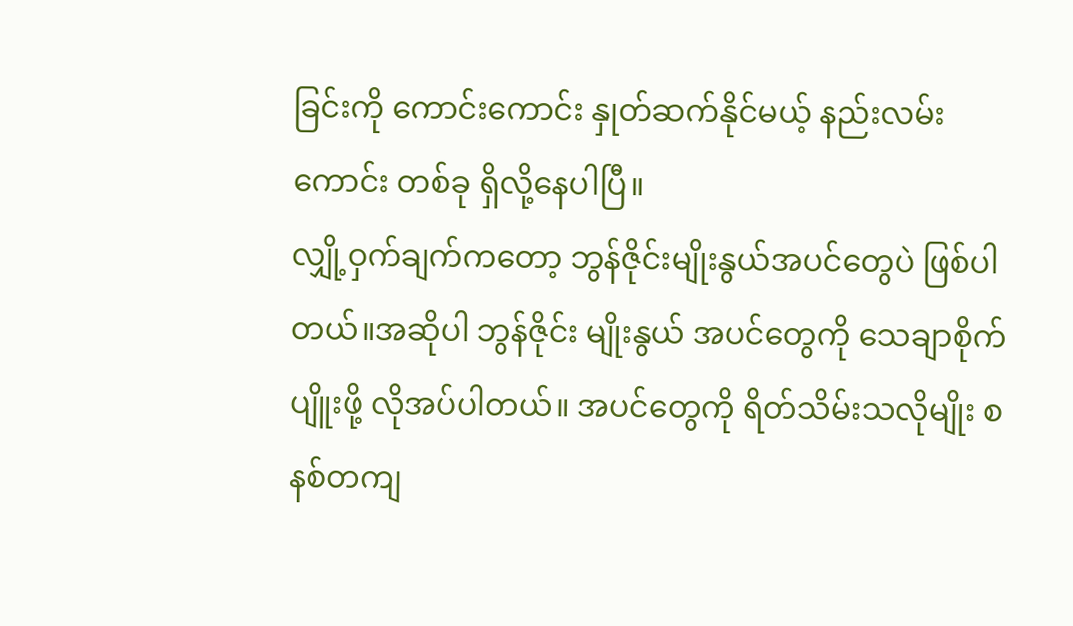ခြင်းကို ကောင်းကောင်း နှုတ်ဆက်နိုင်မယ့် နည်းလမ်းကောင်း တစ်ခု ရှိလို့နေပါပြီ။
လျှို့ဝှက်ချက်က‌တော့ ဘွန်ဇိုင်းမျိုးနွယ်အပင်တွေပဲ ဖြစ်ပါတယ်။အဆိုပါ ဘွန်ဇိုင်း မျိုးနွယ် အပင်တွေကို သေချာစိုက်ပျိူးဖို့ လိုအပ်ပါတယ်။ အပင်တွေကို ရိတ်သိမ်းသလိုမျိုး စနစ်တကျ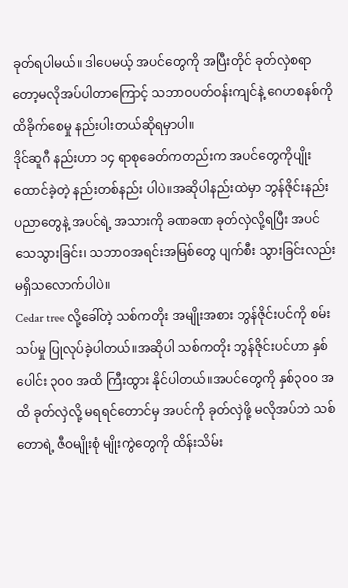ခုတ်ရပါမယ်။ ဒါပေမယ့် အပင်တွေကို အပြီးတိုင် ခုတ်လှဲစရာတော့မလိုအပ်ပါတာကြောင့် သဘာဝပတ်ဝန်းကျင်နဲ့ ဂေဟစနစ်ကို ထိခိုက်စေမှု နည်းပါးတယ်‌ဆိုရမှာပါ။
ဒိုင်ဆူဂီ နည်းဟာ ၁၄ ရာစုခေတ်ကတည်းက အပင်တွေကိုပျိုးထောင်ခဲ့တဲ့ နည်းတစ်နည်း ပါပဲ။အဆိုပါနည်းထဲမှာ ဘွန်ဇိုင်းနည်းပညာတွေနဲ့ အပင်ရဲ့ အသားကို ခဏခဏ ခုတ်လှဲလို့ရပြီး အပင်သေသွားခြင်း၊ သဘာဝအရင်းအမြစ်တွေ ပျက်စီး သွားခြင်းလည်း မရှိသလောက်ပါပဲ။
Cedar tree လို့ခေါ်တဲ့ သစ်ကတိုး အမျိုးအစား ဘွန်ဇိုင်းပင်ကို စမ်းသပ်မှု ပြုလုပ်ခဲ့ပါတယ်။အဆိုပါ သစ်ကတိုး ဘွန်ဇိုင်းပင်ဟာ နှစ်ပေါင်း ၃၀၀ အထိ ကြီးထွား နိုင်ပါတယ်။အပင်တွေကို နှစ်၃၀၀ အထိ ခုတ်လှဲလို့ မရရင်တောင်မှ အပင်ကို ခုတ်လှဲဖို့ မလိုအပ်ဘဲ သစ်တောရဲ့ ဇီဝမျိုးစုံ မျိုးကွဲတွေကို ထိန်းသိမ်း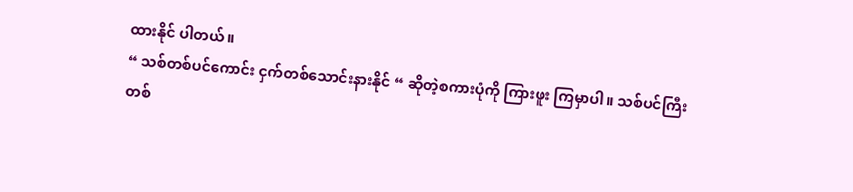ထားနိုင် ပါတယ်။
“ သစ်တစ်ပင်ကောင်း ငှက်တစ်သောင်းနားနိုင် “ ဆိုတဲ့စကားပုံကို ကြားဖူး ကြမှာပါ။ သစ်ပင်ကြီး တစ်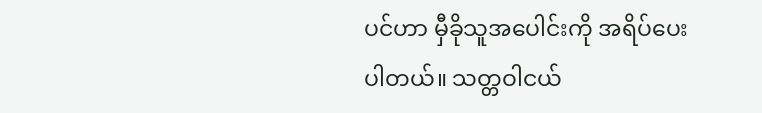ပင်ဟာ မှီခိုသူအပေါင်းကို အရိပ်ပေးပါတယ်။ သတ္တဝါငယ်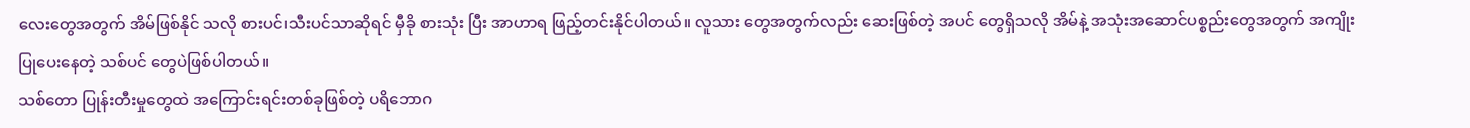လေးတွေအတွက် အိမ်ဖြစ်‌နိုင် သလို စားပင်၊သီးပင်သာဆိုရင် မှီခို စားသုံး ပြီး အာဟာရ ဖြည့်တင်းနိုင်ပါတယ်။ လူသား တွေအတွက်လည်း ဆေးဖြစ်တဲ့ အပင် တွေရှိသလို အိမ်နဲ့ အသုံးအဆောင်ပစ္စည်းတွေအတွက် အကျိုးပြုပေးနေတဲ့ သစ်ပင် တွေပဲဖြစ်ပါတယ်။
သစ်တော ပြုန်းတီးမှုတွေထဲ အကြောင်းရင်းတစ်ခုဖြစ်တဲ့ ပရိဘောဂ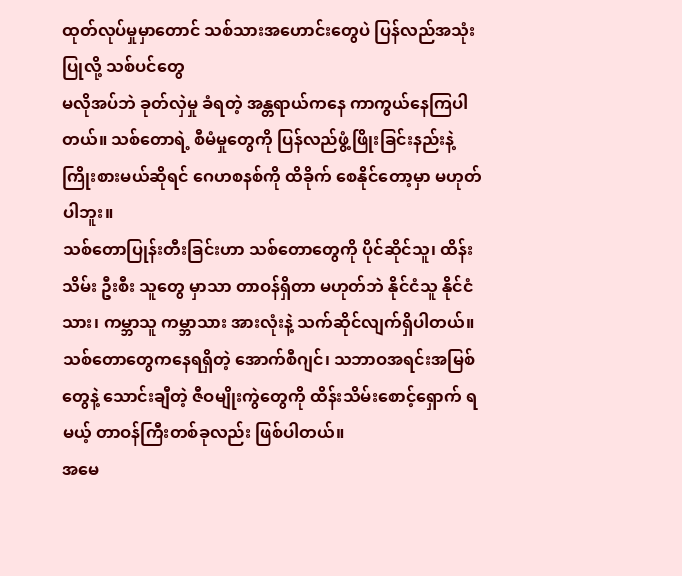ထုတ်လုပ်မှုမှာတောင် သစ်သားအဟောင်းတွေပဲ ပြန်လည်အသုံးပြုလို့ သစ်ပင်တွေ
မလိုအပ်ဘဲ ခုတ်လှဲမှု ခံရတဲ့ အန္တရာယ်ကနေ ကာကွယ်‌နေကြပါတယ်။ သစ်တောရဲ့ စီမံမှုတွေကို ပြန်လည်ဖွံ့ဖြိုးခြင်းနည်းနဲ့ ကြိုးစားမယ်ဆိုရင် ဂေဟစနစ်ကို ထိခိုက် စေနိုင်တော့မှာ မဟုတ်ပါဘူး။
သစ်တောပြုန်းတီးခြင်းဟာ သစ်တောတွေကို ပိုင်ဆိုင်သူ၊ ထိန်းသိမ်း ဦးစီး သူတွေ မှာသာ တာဝန်ရှိတာ မဟုတ်ဘဲ နိုင်ငံသူ နိုင်ငံသား၊ ကမ္ဘာသူ ကမ္ဘာသား အားလုံးနဲ့ သက်ဆိုင်လျက်ရှိပါတယ်။သစ်‌‌တောတွေကနေရရှိတဲ့ အောက်စီဂျင်၊ သဘာဝအရင်းအမြစ်တွေနဲ့ သောင်းချီတဲ့ ဇီဝမျိုးကွဲတွေကို ထိန်းသိမ်းစောင့်ရှောက် ရမယ့် တာဝန်ကြီးတစ်ခုလည်း ဖြစ်ပါတယ်။
အမေ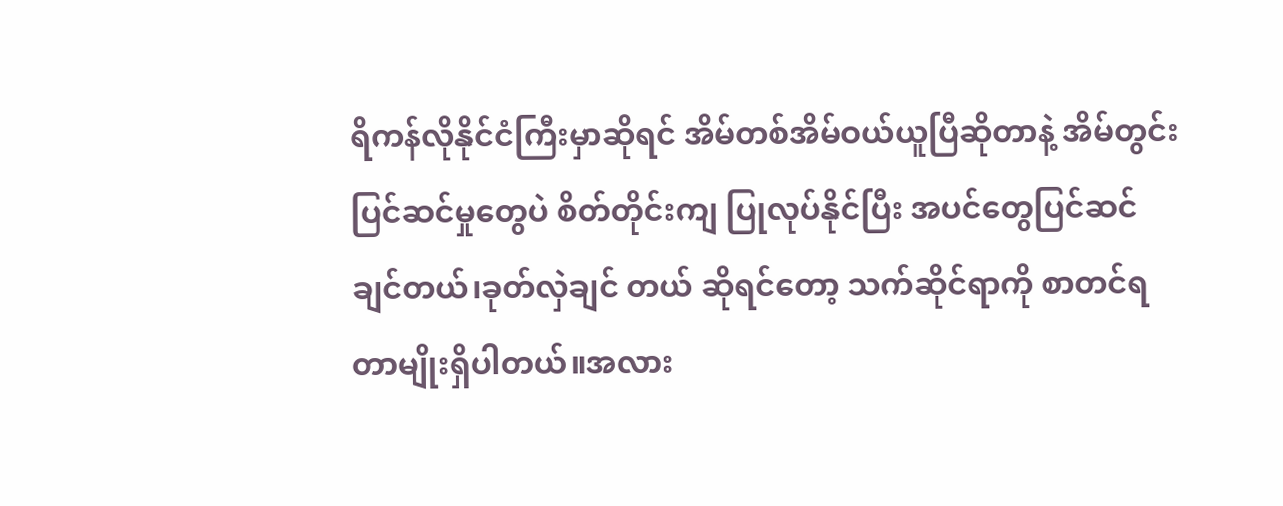ရိကန်လိုနိုင်ငံကြီးမှာဆိုရင် အိမ်တစ်အိမ်ဝယ်ယူပြီဆိုတာနဲ့ အိမ်တွင်း ပြင်ဆင်မှုတွေပဲ စိတ်တိုင်းကျ ပြုလုပ်နိုင်ပြီး အပင်တွေပြင်ဆင်ချင်တယ်၊ခုတ်လှဲချင် တယ် ဆိုရင်တော့ သက်ဆိုင်ရာကို စာတင်ရတာမျိုးရှိပါတယ်။အလား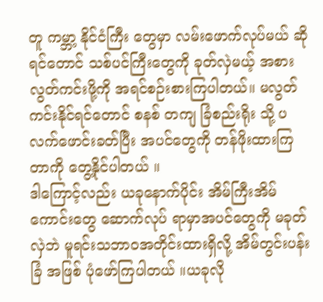တူ ကမ္ဘာ့ နိုင်ငံကြီး တွေမှာ လမ်းဖောက်လုပ်မယ် ဆိုရင်တောင် သစ်ပင်ကြီးတွေကို ခုတ်လှဲမယ့် အစား လွတ်ကင်းဖို့ကို အရင်စဉ်းစားကြပါတယ်။ မလွတ်ကင်းနိုင်ရင်တောင် စနစ် တကျ ခြံစည်းရိုး သို့ ပလက်ဖောင်းခတ်ပြီး အပင်တွေကို တန်ဖိုးထားကြတာကို တွေ့နိုင်ပါတယ် ။
ဒါကြောင့်လည်း ယခုနောက်ပိုင်း အိမ်ကြီးအိမ်ကောင်းတွေ ဆောက်လုပ် ရာမှာအပင်တွေကို မခုတ်လှဲဘဲ မူရင်းသဘာဝအတိုင်းထားရှိလို့ အိမ်တွင်းပန်းခြံ အဖြစ် ပုံဖော်ကြပါတယ် ။ယခုလို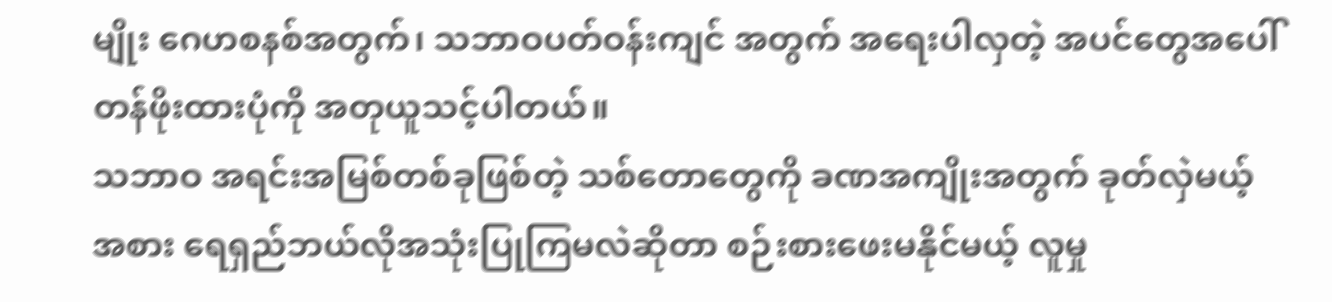မျိုး ဂေဟစနစ်အတွက်၊ သဘာဝပတ်ဝန်းကျင် အတွက် အရေးပါလှတဲ့ အပင်တွေအပေါ် တန်ဖိုးထားပုံကို အတုယူသင့်ပါတယ်။
သဘာဝ အရင်းအမြစ်တစ်ခုဖြစ်တဲ့ သစ်တောတွေကို ခဏအကျိုးအတွက် ခုတ်လှဲမယ့်အစား ရေရှည်ဘယ်လိုအသုံးပြုကြမလဲဆိုတာ စဉ်းစားဖေးမနိုင်မယ့် လူမှု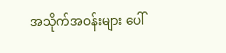အသိုက်အဝန်းများ ပေါ်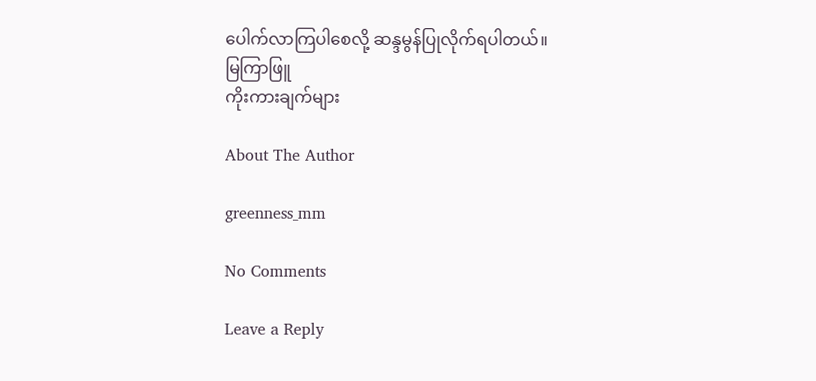ပေါက်လာကြပါစေလို့ ဆန္ဒမွန်ပြုလိုက်ရပါတယ်။
မြကြာဖြူ
ကိုးကားချက်များ

About The Author

greenness_mm

No Comments

Leave a Reply